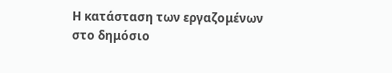Η κατάσταση των εργαζομένων στο δημόσιο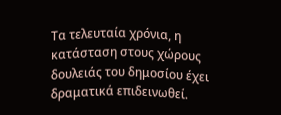Τα τελευταία χρόνια, η κατάσταση στους χώρους δουλειάς του δημοσίου έχει δραματικά επιδεινωθεί.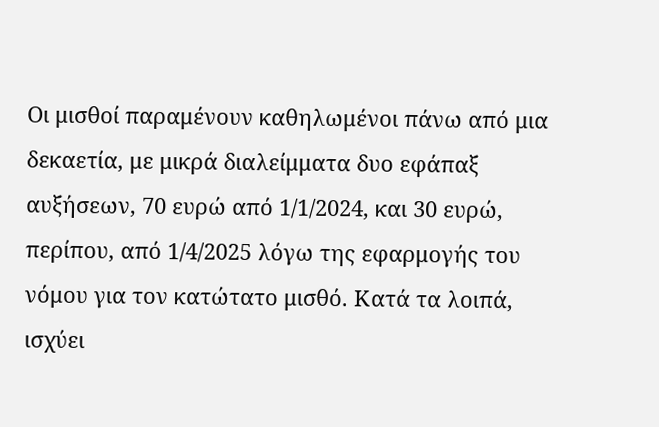Οι μισθοί παραμένουν καθηλωμένοι πάνω από μια δεκαετία, με μικρά διαλείμματα δυο εφάπαξ αυξήσεων, 70 ευρώ από 1/1/2024, και 30 ευρώ, περίπου, από 1/4/2025 λόγω της εφαρμογής του νόμου για τον κατώτατο μισθό. Κατά τα λοιπά, ισχύει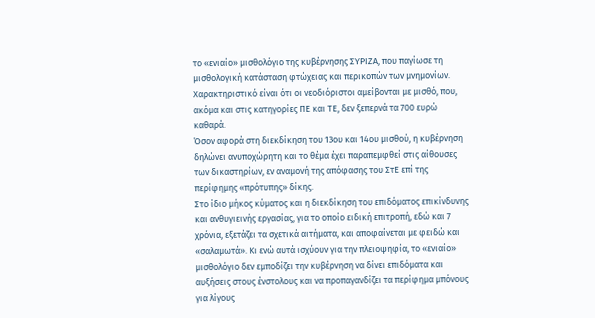το «ενιαίο» μισθολόγιο της κυβέρνησης ΣΥΡΙΖΑ, που παγίωσε τη μισθολογική κατάσταση φτώχειας και περικοπών των μνημονίων. Χαρακτηριστικό είναι ότι οι νεοδιόριστοι αμείβονται με μισθό, που, ακόμα και στις κατηγορίες ΠΕ και ΤΕ, δεν ξεπερνά τα 700 ευρώ καθαρά.
Όσον αφορά στη διεκδίκηση του 13ου και 14ου μισθού, η κυβέρνηση δηλώνει ανυποχώρητη και το θέμα έχει παραπεμφθεί στις αίθουσες των δικαστηρίων, εν αναμονή της απόφασης του ΣτΕ επί της περίφημης «πρότυπης» δίκης.
Στο ίδιο μήκος κύματος και η διεκδίκηση του επιδόματος επικίνδυνης και ανθυγιεινής εργασίας, για το οποίο ειδική επιτροπή, εδώ και 7 χρόνια, εξετάζει τα σχετικά αιτήματα, και αποφαίνεται με φειδώ και «σαλαμωτά». Κι ενώ αυτά ισχύουν για την πλειοψηφία, το «ενιαίο» μισθολόγιο δεν εμποδίζει την κυβέρνηση να δίνει επιδόματα και αυξήσεις στους ένστολους και να προπαγανδίζει τα περίφημα μπόνους για λίγους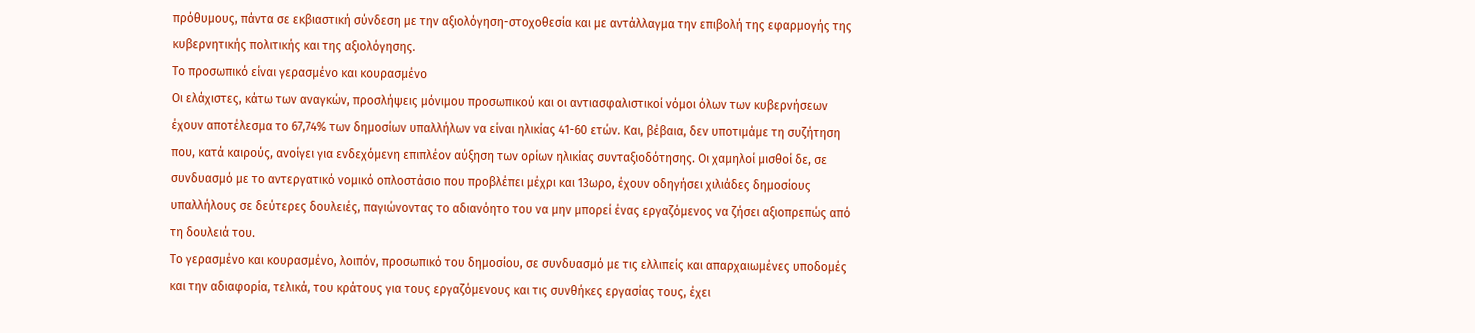πρόθυμους, πάντα σε εκβιαστική σύνδεση με την αξιολόγηση-στοχοθεσία και με αντάλλαγμα την επιβολή της εφαρμογής της κυβερνητικής πολιτικής και της αξιολόγησης.
Το προσωπικό είναι γερασμένο και κουρασμένο
Οι ελάχιστες, κάτω των αναγκών, προσλήψεις μόνιμου προσωπικού και οι αντιασφαλιστικοί νόμοι όλων των κυβερνήσεων έχουν αποτέλεσμα το 67,74% των δημοσίων υπαλλήλων να είναι ηλικίας 41-60 ετών. Και, βέβαια, δεν υποτιμάμε τη συζήτηση που, κατά καιρούς, ανοίγει για ενδεχόμενη επιπλέον αύξηση των ορίων ηλικίας συνταξιοδότησης. Οι χαμηλοί μισθοί δε, σε συνδυασμό με το αντεργατικό νομικό οπλοστάσιο που προβλέπει μέχρι και 13ωρο, έχουν οδηγήσει χιλιάδες δημοσίους υπαλλήλους σε δεύτερες δουλειές, παγιώνοντας το αδιανόητο του να μην μπορεί ένας εργαζόμενος να ζήσει αξιοπρεπώς από τη δουλειά του.
Το γερασμένο και κουρασμένο, λοιπόν, προσωπικό του δημοσίου, σε συνδυασμό με τις ελλιπείς και απαρχαιωμένες υποδομές και την αδιαφορία, τελικά, του κράτους για τους εργαζόμενους και τις συνθήκες εργασίας τους, έχει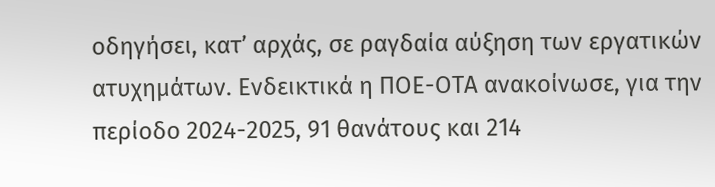οδηγήσει, κατ’ αρχάς, σε ραγδαία αύξηση των εργατικών ατυχημάτων. Ενδεικτικά η ΠΟΕ-ΟΤΑ ανακοίνωσε, για την περίοδο 2024-2025, 91 θανάτους και 214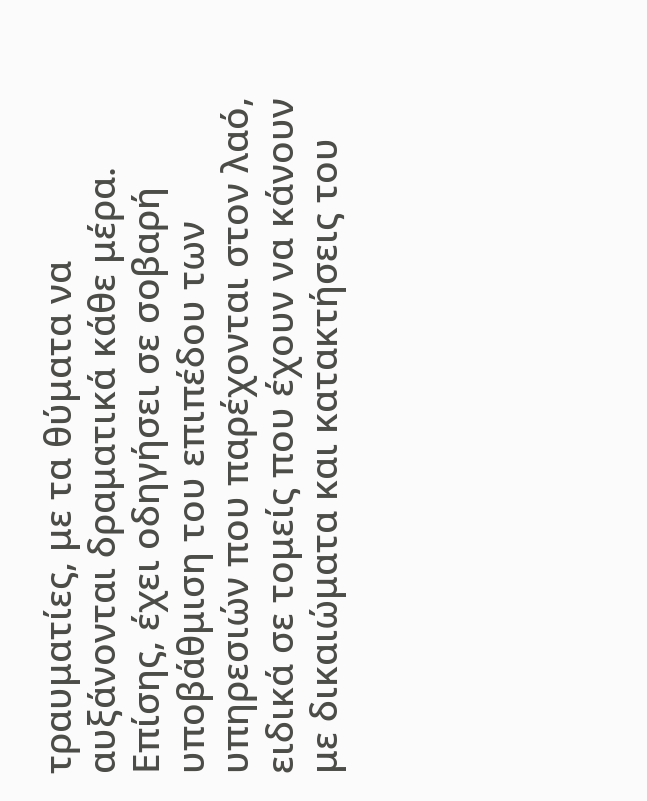τραυματίες, με τα θύματα να αυξάνονται δραματικά κάθε μέρα.
Επίσης, έχει οδηγήσει σε σοβαρή υποβάθμιση του επιπέδου των υπηρεσιών που παρέχονται στον λαό, ειδικά σε τομείς που έχουν να κάνουν με δικαιώματα και κατακτήσεις του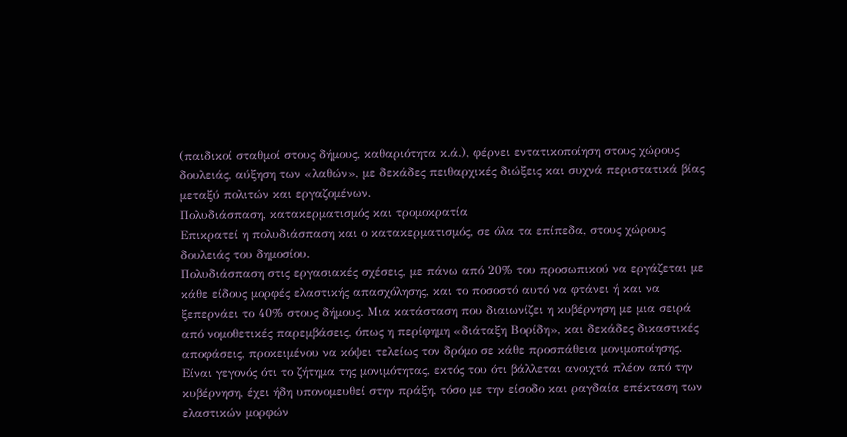(παιδικοί σταθμοί στους δήμους, καθαριότητα κ.ά.), φέρνει εντατικοποίηση στους χώρους δουλειάς, αύξηση των «λαθών», με δεκάδες πειθαρχικές διώξεις και συχνά περιστατικά βίας μεταξύ πολιτών και εργαζομένων.
Πολυδιάσπαση, κατακερματισμός και τρομοκρατία
Επικρατεί η πολυδιάσπαση και ο κατακερματισμός, σε όλα τα επίπεδα, στους χώρους δουλειάς του δημοσίου.
Πολυδιάσπαση στις εργασιακές σχέσεις, με πάνω από 20% του προσωπικού να εργάζεται με κάθε είδους μορφές ελαστικής απασχόλησης, και το ποσοστό αυτό να φτάνει ή και να ξεπερνάει το 40% στους δήμους. Μια κατάσταση που διαιωνίζει η κυβέρνηση με μια σειρά από νομοθετικές παρεμβάσεις, όπως η περίφημη «διάταξη Βορίδη», και δεκάδες δικαστικές αποφάσεις, προκειμένου να κόψει τελείως τον δρόμο σε κάθε προσπάθεια μονιμοποίησης. Είναι γεγονός ότι το ζήτημα της μονιμότητας, εκτός του ότι βάλλεται ανοιχτά πλέον από την κυβέρνηση, έχει ήδη υπονομευθεί στην πράξη, τόσο με την είσοδο και ραγδαία επέκταση των ελαστικών μορφών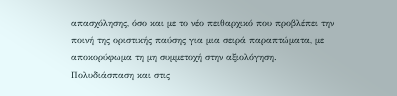απασχόλησης, όσο και με το νέο πειθαρχικό που προβλέπει την ποινή της οριστικής παύσης για μια σειρά παραπτώματα, με αποκορύφωμα τη μη συμμετοχή στην αξιολόγηση.
Πολυδιάσπαση και στις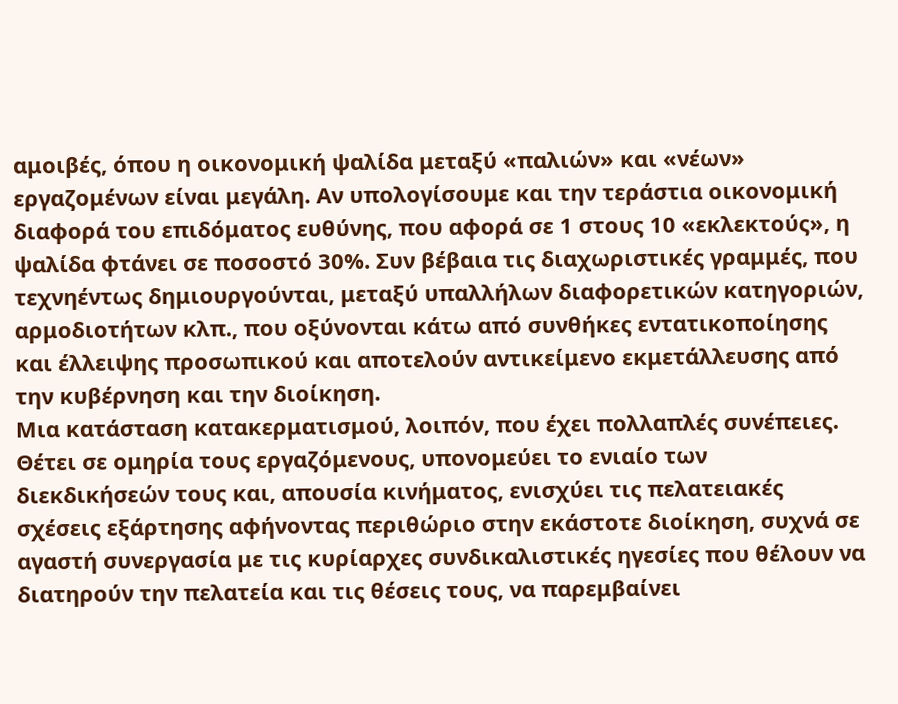αμοιβές, όπου η οικονομική ψαλίδα μεταξύ «παλιών» και «νέων» εργαζομένων είναι μεγάλη. Αν υπολογίσουμε και την τεράστια οικονομική διαφορά του επιδόματος ευθύνης, που αφορά σε 1 στους 10 «εκλεκτούς», η ψαλίδα φτάνει σε ποσοστό 30%. Συν βέβαια τις διαχωριστικές γραμμές, που τεχνηέντως δημιουργούνται, μεταξύ υπαλλήλων διαφορετικών κατηγοριών, αρμοδιοτήτων κλπ., που οξύνονται κάτω από συνθήκες εντατικοποίησης και έλλειψης προσωπικού και αποτελούν αντικείμενο εκμετάλλευσης από την κυβέρνηση και την διοίκηση.
Μια κατάσταση κατακερματισμού, λοιπόν, που έχει πολλαπλές συνέπειες. Θέτει σε ομηρία τους εργαζόμενους, υπονομεύει το ενιαίο των διεκδικήσεών τους και, απουσία κινήματος, ενισχύει τις πελατειακές σχέσεις εξάρτησης αφήνοντας περιθώριο στην εκάστοτε διοίκηση, συχνά σε αγαστή συνεργασία με τις κυρίαρχες συνδικαλιστικές ηγεσίες που θέλουν να διατηρούν την πελατεία και τις θέσεις τους, να παρεμβαίνει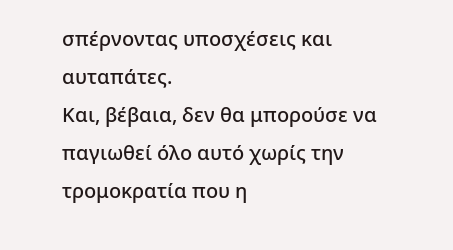σπέρνοντας υποσχέσεις και αυταπάτες.
Και, βέβαια, δεν θα μπορούσε να παγιωθεί όλο αυτό χωρίς την τρομοκρατία που η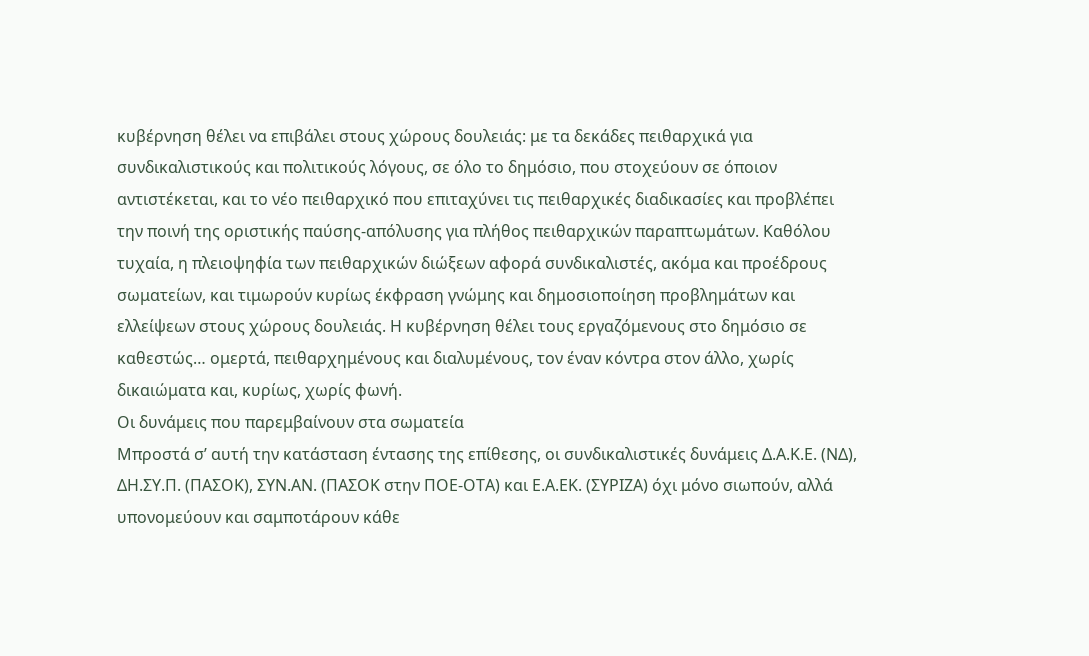κυβέρνηση θέλει να επιβάλει στους χώρους δουλειάς: με τα δεκάδες πειθαρχικά για συνδικαλιστικούς και πολιτικούς λόγους, σε όλο το δημόσιο, που στοχεύουν σε όποιον αντιστέκεται, και το νέο πειθαρχικό που επιταχύνει τις πειθαρχικές διαδικασίες και προβλέπει την ποινή της οριστικής παύσης-απόλυσης για πλήθος πειθαρχικών παραπτωμάτων. Καθόλου τυχαία, η πλειοψηφία των πειθαρχικών διώξεων αφορά συνδικαλιστές, ακόμα και προέδρους σωματείων, και τιμωρούν κυρίως έκφραση γνώμης και δημοσιοποίηση προβλημάτων και ελλείψεων στους χώρους δουλειάς. Η κυβέρνηση θέλει τους εργαζόμενους στο δημόσιο σε καθεστώς… ομερτά, πειθαρχημένους και διαλυμένους, τον έναν κόντρα στον άλλο, χωρίς δικαιώματα και, κυρίως, χωρίς φωνή.
Οι δυνάμεις που παρεμβαίνουν στα σωματεία
Μπροστά σ’ αυτή την κατάσταση έντασης της επίθεσης, οι συνδικαλιστικές δυνάμεις Δ.Α.Κ.Ε. (ΝΔ), ΔΗ.ΣΥ.Π. (ΠΑΣΟΚ), ΣΥΝ.ΑΝ. (ΠΑΣΟΚ στην ΠΟΕ-ΟΤΑ) και Ε.Α.ΕΚ. (ΣΥΡΙΖΑ) όχι μόνο σιωπούν, αλλά υπονομεύουν και σαμποτάρουν κάθε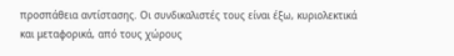προσπάθεια αντίστασης. Οι συνδικαλιστές τους είναι έξω, κυριολεκτικά και μεταφορικά, από τους χώρους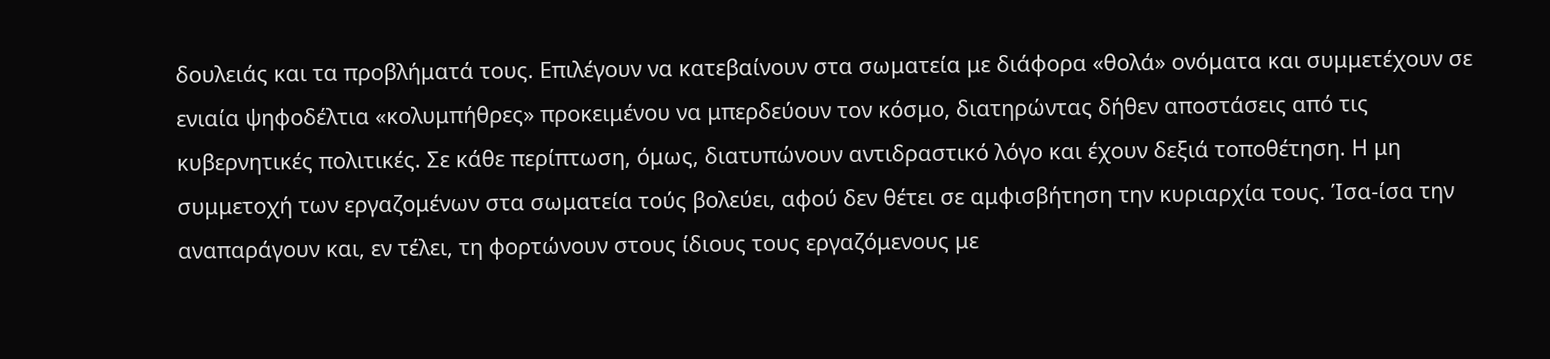δουλειάς και τα προβλήματά τους. Επιλέγουν να κατεβαίνουν στα σωματεία με διάφορα «θολά» ονόματα και συμμετέχουν σε ενιαία ψηφοδέλτια «κολυμπήθρες» προκειμένου να μπερδεύουν τον κόσμο, διατηρώντας δήθεν αποστάσεις από τις κυβερνητικές πολιτικές. Σε κάθε περίπτωση, όμως, διατυπώνουν αντιδραστικό λόγο και έχουν δεξιά τοποθέτηση. Η μη συμμετοχή των εργαζομένων στα σωματεία τούς βολεύει, αφού δεν θέτει σε αμφισβήτηση την κυριαρχία τους. Ίσα-ίσα την αναπαράγουν και, εν τέλει, τη φορτώνουν στους ίδιους τους εργαζόμενους με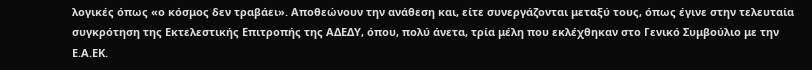λογικές όπως «ο κόσμος δεν τραβάει». Αποθεώνουν την ανάθεση και, είτε συνεργάζονται μεταξύ τους, όπως έγινε στην τελευταία συγκρότηση της Εκτελεστικής Επιτροπής της ΑΔΕΔΥ, όπου, πολύ άνετα, τρία μέλη που εκλέχθηκαν στο Γενικό Συμβούλιο με την Ε.Α.ΕΚ.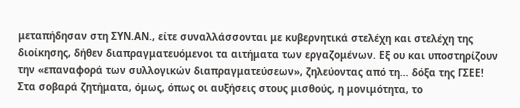μεταπήδησαν στη ΣΥΝ.ΑΝ., είτε συναλλάσσονται με κυβερνητικά στελέχη και στελέχη της διοίκησης, δήθεν διαπραγματευόμενοι τα αιτήματα των εργαζομένων. Εξ ου και υποστηρίζουν την «επαναφορά των συλλογικών διαπραγματεύσεων», ζηλεύοντας από τη… δόξα της ΓΣΕΕ! Στα σοβαρά ζητήματα, όμως, όπως οι αυξήσεις στους μισθούς, η μονιμότητα, το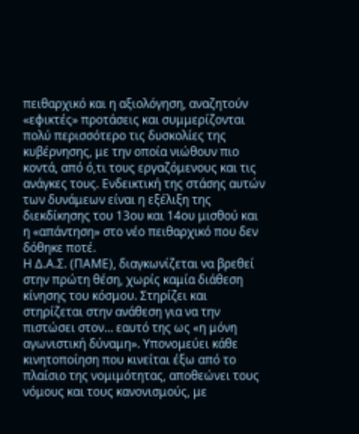πειθαρχικό και η αξιολόγηση, αναζητούν «εφικτές» προτάσεις και συμμερίζονται πολύ περισσότερο τις δυσκολίες της κυβέρνησης, με την οποία νιώθουν πιο κοντά, από ό,τι τους εργαζόμενους και τις ανάγκες τους. Ενδεικτική της στάσης αυτών των δυνάμεων είναι η εξέλιξη της διεκδίκησης του 13ου και 14ου μισθού και η «απάντηση» στο νέο πειθαρχικό που δεν δόθηκε ποτέ.
Η Δ.Α.Σ. (ΠΑΜΕ), διαγκωνίζεται να βρεθεί στην πρώτη θέση, χωρίς καμία διάθεση κίνησης του κόσμου. Στηρίζει και στηρίζεται στην ανάθεση για να την πιστώσει στον… εαυτό της ως «η μόνη αγωνιστική δύναμη». Υπονομεύει κάθε κινητοποίηση που κινείται έξω από το πλαίσιο της νομιμότητας, αποθεώνει τους νόμους και τους κανονισμούς, με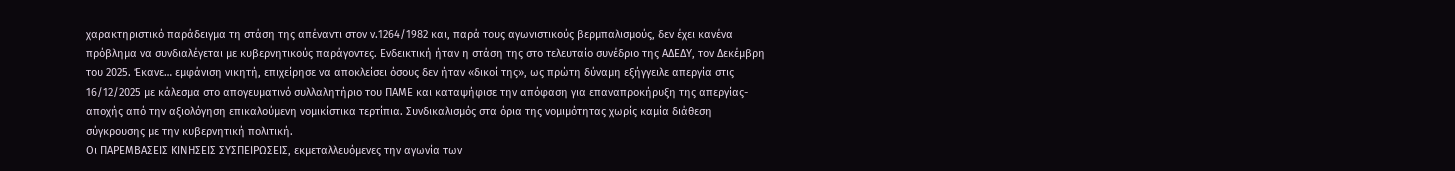χαρακτηριστικό παράδειγμα τη στάση της απέναντι στον ν.1264/1982 και, παρά τους αγωνιστικούς βερμπαλισμούς, δεν έχει κανένα πρόβλημα να συνδιαλέγεται με κυβερνητικούς παράγοντες. Ενδεικτική ήταν η στάση της στο τελευταίο συνέδριο της ΑΔΕΔΥ, τον Δεκέμβρη του 2025. Έκανε… εμφάνιση νικητή, επιχείρησε να αποκλείσει όσους δεν ήταν «δικοί της», ως πρώτη δύναμη εξήγγειλε απεργία στις 16/12/2025 με κάλεσμα στο απογευματινό συλλαλητήριο του ΠΑΜΕ και καταψήφισε την απόφαση για επαναπροκήρυξη της απεργίας- αποχής από την αξιολόγηση επικαλούμενη νομικίστικα τερτίπια. Συνδικαλισμός στα όρια της νομιμότητας χωρίς καμία διάθεση σύγκρουσης με την κυβερνητική πολιτική.
Οι ΠΑΡΕΜΒΑΣΕΙΣ ΚΙΝΗΣΕΙΣ ΣΥΣΠΕΙΡΩΣΕΙΣ, εκμεταλλευόμενες την αγωνία των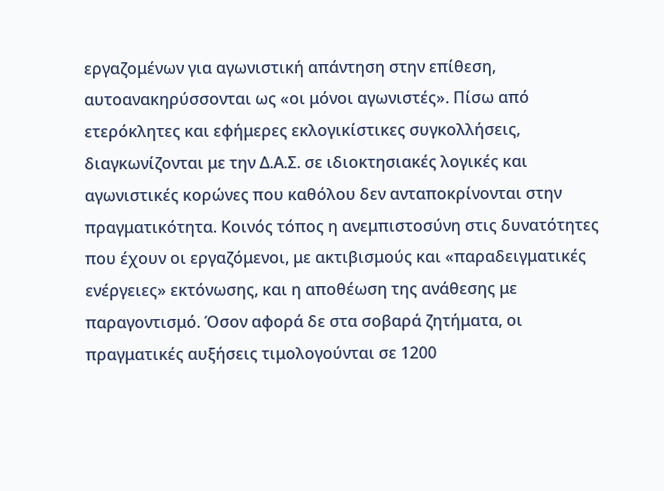εργαζομένων για αγωνιστική απάντηση στην επίθεση, αυτοανακηρύσσονται ως «οι μόνοι αγωνιστές». Πίσω από ετερόκλητες και εφήμερες εκλογικίστικες συγκολλήσεις, διαγκωνίζονται με την Δ.Α.Σ. σε ιδιοκτησιακές λογικές και αγωνιστικές κορώνες που καθόλου δεν ανταποκρίνονται στην πραγματικότητα. Κοινός τόπος η ανεμπιστοσύνη στις δυνατότητες που έχουν οι εργαζόμενοι, με ακτιβισμούς και «παραδειγματικές ενέργειες» εκτόνωσης, και η αποθέωση της ανάθεσης με παραγοντισμό. Όσον αφορά δε στα σοβαρά ζητήματα, οι πραγματικές αυξήσεις τιμολογούνται σε 1200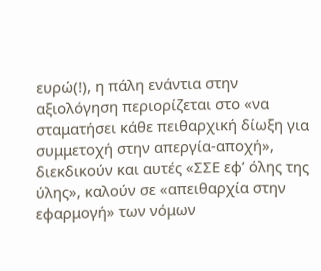ευρώ(!), η πάλη ενάντια στην αξιολόγηση περιορίζεται στο «να σταματήσει κάθε πειθαρχική δίωξη για συμμετοχή στην απεργία-αποχή», διεκδικούν και αυτές «ΣΣΕ εφ’ όλης της ύλης», καλούν σε «απειθαρχία στην εφαρμογή» των νόμων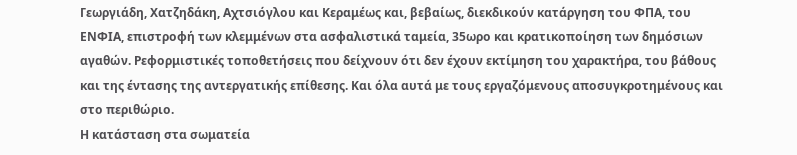Γεωργιάδη, Χατζηδάκη, Αχτσιόγλου και Κεραμέως και, βεβαίως, διεκδικούν κατάργηση του ΦΠΑ, του ΕΝΦΙΑ, επιστροφή των κλεμμένων στα ασφαλιστικά ταμεία, 35ωρο και κρατικοποίηση των δημόσιων αγαθών. Ρεφορμιστικές τοποθετήσεις που δείχνουν ότι δεν έχουν εκτίμηση του χαρακτήρα, του βάθους και της έντασης της αντεργατικής επίθεσης. Και όλα αυτά με τους εργαζόμενους αποσυγκροτημένους και στο περιθώριο.
Η κατάσταση στα σωματεία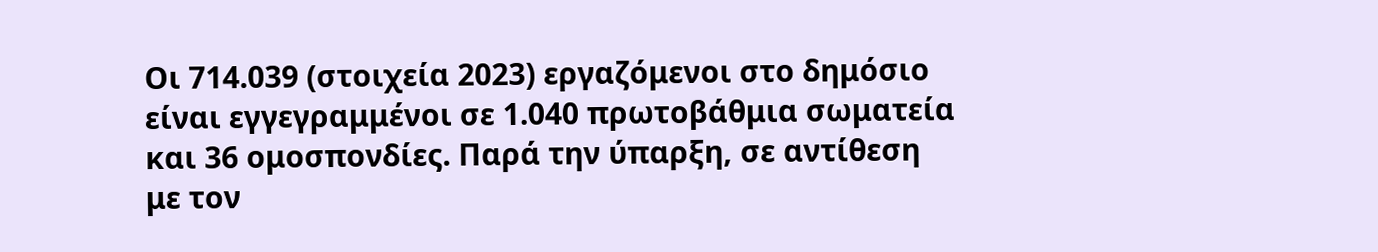Οι 714.039 (στοιχεία 2023) εργαζόμενοι στο δημόσιο είναι εγγεγραμμένοι σε 1.040 πρωτοβάθμια σωματεία και 36 ομοσπονδίες. Παρά την ύπαρξη, σε αντίθεση με τον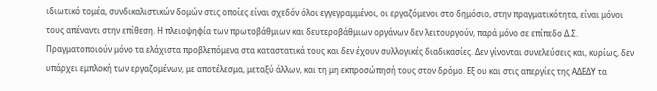ιδιωτικό τομέα, συνδικαλιστικών δομών στις οποίες είναι σχεδόν όλοι εγγεγραμμένοι, οι εργαζόμενοι στο δημόσιο, στην πραγματικότητα, είναι μόνοι τους απέναντι στην επίθεση. Η πλειοψηφία των πρωτοβάθμιων και δευτεροβάθμιων οργάνων δεν λειτουργούν, παρά μόνο σε επίπεδο Δ.Σ. Πραγματοποιούν μόνο τα ελάχιστα προβλεπόμενα στα καταστατικά τους και δεν έχουν συλλογικές διαδικασίες. Δεν γίνονται συνελεύσεις και, κυρίως, δεν υπάρχει εμπλοκή των εργαζομένων, με αποτέλεσμα, μεταξύ άλλων, και τη μη εκπροσώπησή τους στον δρόμο. Εξ ου και στις απεργίες της ΑΔΕΔΥ τα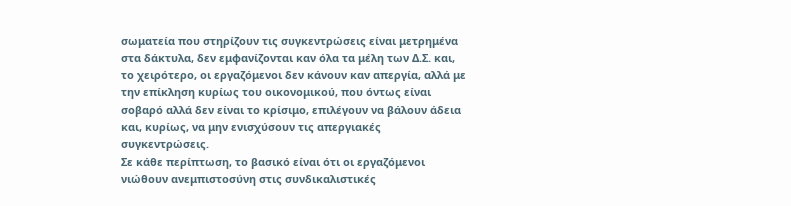σωματεία που στηρίζουν τις συγκεντρώσεις είναι μετρημένα στα δάκτυλα, δεν εμφανίζονται καν όλα τα μέλη των Δ.Σ. και, το χειρότερο, οι εργαζόμενοι δεν κάνουν καν απεργία, αλλά με την επίκληση κυρίως του οικονομικού, που όντως είναι σοβαρό αλλά δεν είναι το κρίσιμο, επιλέγουν να βάλουν άδεια και, κυρίως, να μην ενισχύσουν τις απεργιακές συγκεντρώσεις.
Σε κάθε περίπτωση, το βασικό είναι ότι οι εργαζόμενοι νιώθουν ανεμπιστοσύνη στις συνδικαλιστικές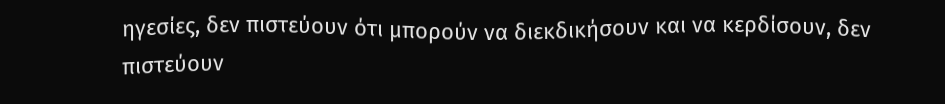ηγεσίες, δεν πιστεύουν ότι μπορούν να διεκδικήσουν και να κερδίσουν, δεν πιστεύουν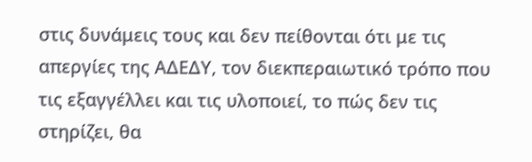στις δυνάμεις τους και δεν πείθονται ότι με τις απεργίες της ΑΔΕΔΥ, τον διεκπεραιωτικό τρόπο που τις εξαγγέλλει και τις υλοποιεί, το πώς δεν τις στηρίζει, θα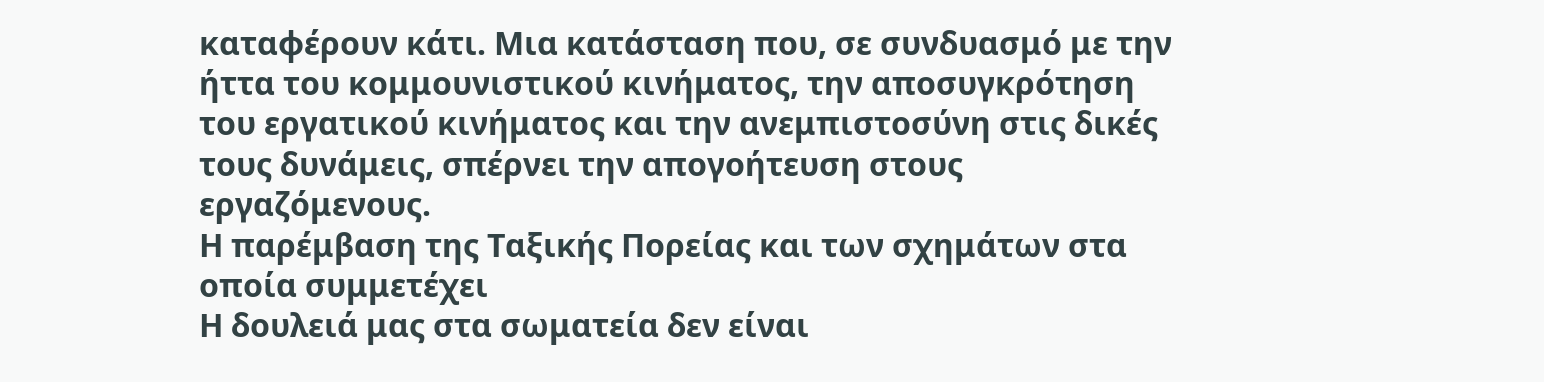καταφέρουν κάτι. Μια κατάσταση που, σε συνδυασμό με την ήττα του κομμουνιστικού κινήματος, την αποσυγκρότηση του εργατικού κινήματος και την ανεμπιστοσύνη στις δικές τους δυνάμεις, σπέρνει την απογοήτευση στους εργαζόμενους.
Η παρέμβαση της Ταξικής Πορείας και των σχημάτων στα οποία συμμετέχει
Η δουλειά μας στα σωματεία δεν είναι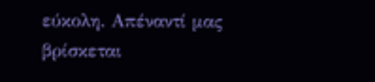εύκολη. Απέναντί μας βρίσκεται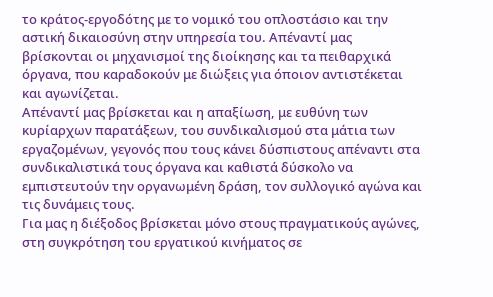το κράτος-εργοδότης με το νομικό του οπλοστάσιο και την αστική δικαιοσύνη στην υπηρεσία του. Απέναντί μας βρίσκονται οι μηχανισμοί της διοίκησης και τα πειθαρχικά όργανα, που καραδοκούν με διώξεις για όποιον αντιστέκεται και αγωνίζεται.
Απέναντί μας βρίσκεται και η απαξίωση, με ευθύνη των κυρίαρχων παρατάξεων, του συνδικαλισμού στα μάτια των εργαζομένων, γεγονός που τους κάνει δύσπιστους απέναντι στα συνδικαλιστικά τους όργανα και καθιστά δύσκολο να εμπιστευτούν την οργανωμένη δράση, τον συλλογικό αγώνα και τις δυνάμεις τους.
Για μας η διέξοδος βρίσκεται μόνο στους πραγματικούς αγώνες, στη συγκρότηση του εργατικού κινήματος σε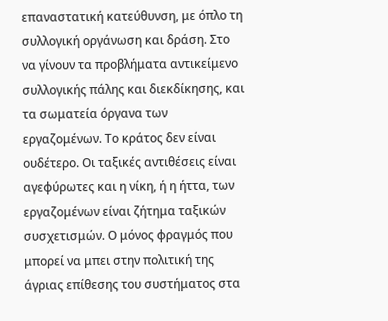επαναστατική κατεύθυνση, με όπλο τη συλλογική οργάνωση και δράση. Στο να γίνουν τα προβλήματα αντικείμενο συλλογικής πάλης και διεκδίκησης, και τα σωματεία όργανα των εργαζομένων. Το κράτος δεν είναι ουδέτερο. Οι ταξικές αντιθέσεις είναι αγεφύρωτες και η νίκη, ή η ήττα, των εργαζομένων είναι ζήτημα ταξικών συσχετισμών. Ο μόνος φραγμός που μπορεί να μπει στην πολιτική της άγριας επίθεσης του συστήματος στα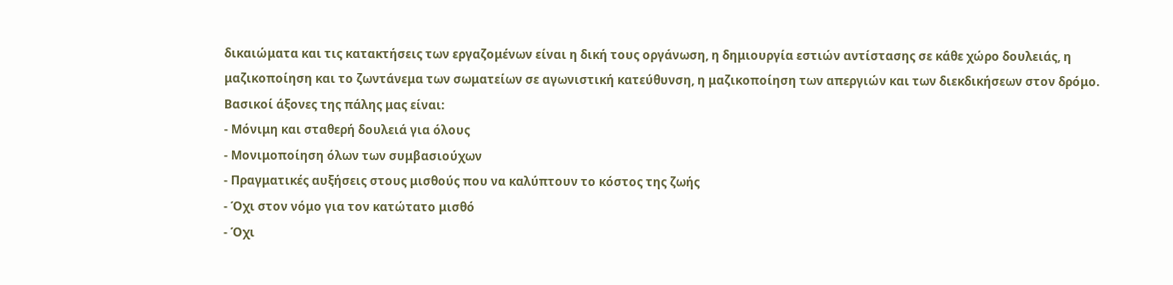δικαιώματα και τις κατακτήσεις των εργαζομένων είναι η δική τους οργάνωση, η δημιουργία εστιών αντίστασης σε κάθε χώρο δουλειάς, η μαζικοποίηση και το ζωντάνεμα των σωματείων σε αγωνιστική κατεύθυνση, η μαζικοποίηση των απεργιών και των διεκδικήσεων στον δρόμο.
Βασικοί άξονες της πάλης μας είναι:
- Μόνιμη και σταθερή δουλειά για όλους
- Μονιμοποίηση όλων των συμβασιούχων
- Πραγματικές αυξήσεις στους μισθούς που να καλύπτουν το κόστος της ζωής
- Όχι στον νόμο για τον κατώτατο μισθό
- Όχι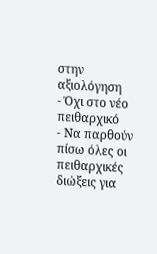στην αξιολόγηση
- Όχι στο νέο πειθαρχικό
- Να παρθούν πίσω όλες οι πειθαρχικές διώξεις για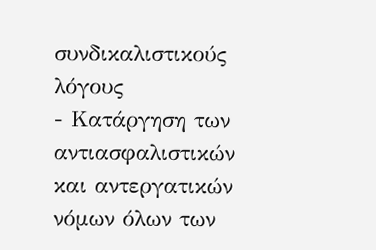συνδικαλιστικούς λόγους
- Κατάργηση των αντιασφαλιστικών και αντεργατικών νόμων όλων των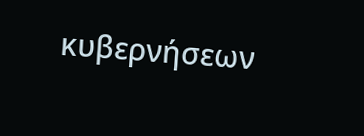κυβερνήσεων